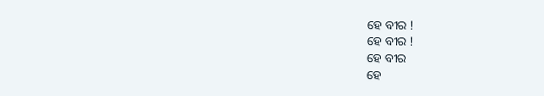ହେ ବୀର !
ହେ ବୀର !
ହେ ବୀର
ହେ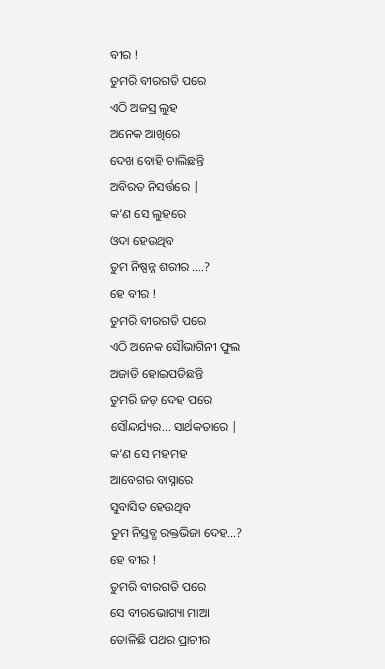ବୀର !
ତୁମରି ବୀରଗତି ପରେ
ଏଠି ଅଜସ୍ର ଲୁହ
ଅନେକ ଆଖିରେ
ଦେଖ ବୋହି ଚାଲିଛନ୍ତି
ଅବିରତ ନିସର୍ତ୍ତରେ |
କ’ଣ ସେ ଲୁହରେ
ଓଦା ହେଉଥିବ
ତୁମ ନିଷ୍ପନ୍ନ ଶରୀର ....?
ହେ ବୀର !
ତୁମରି ବୀରଗତି ପରେ
ଏଠି ଅନେକ ସୌଭାଗିନୀ ଫୁଲ
ଅଜାଡି ହୋଇପଡିଛନ୍ତି
ତୁମରି ଜଡ଼ ଦେହ ପରେ
ସୌନ୍ଦର୍ଯ୍ୟର... ସାର୍ଥକତାରେ |
କ’ଣ ସେ ମହମହ
ଆବେଗର ବାସ୍ନାରେ
ସୁବାସିତ ହେଉଥିବ
ତୁମ ନିସ୍ତବ୍ଧ ରକ୍ତଭିଜା ଦେହ...?
ହେ ବୀର !
ତୁମରି ବୀରଗତି ପରେ
ସେ ବୀରଭୋଗ୍ୟା ମାଆ
ତୋଳିଛି ପଥର ପ୍ରାଚୀର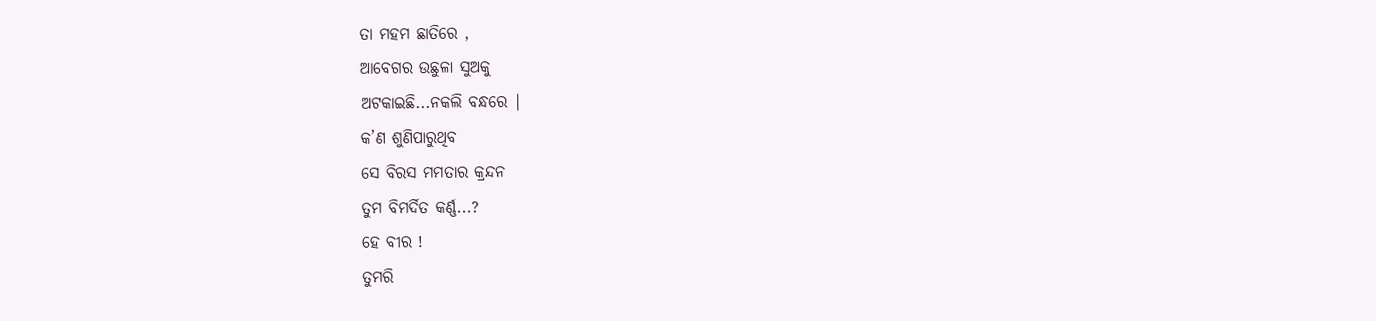ତା ମହମ ଛାତିରେ ,
ଆବେଗର ଉଛୁଳା ସୁଅକୁ
ଅଟକାଇଛି...ନକଲି ବନ୍ଧରେ |
କ’ଣ ଶୁଣିପାରୁଥିବ
ସେ ବିରସ ମମତାର କ୍ରନ୍ଦନ
ତୁମ ବିମର୍ଦିତ କର୍ଣ୍ଣ...?
ହେ ବୀର !
ତୁମରି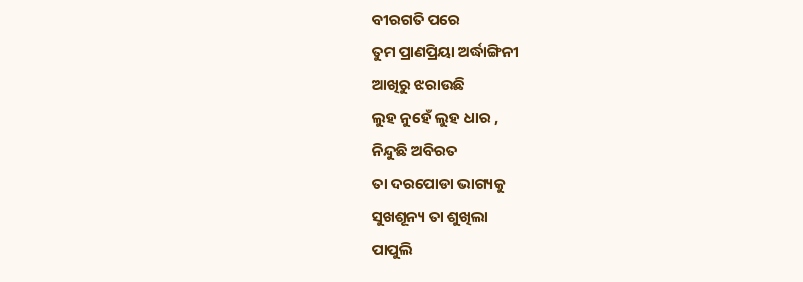ବୀରଗତି ପରେ
ତୁମ ପ୍ରାଣପ୍ରିୟା ଅର୍ଦ୍ଧାଙ୍ଗିନୀ
ଆଖିରୁ ଝରାଉଛି
ଲୁହ ନୁହେଁ ଲୁହ ଧାର ,
ନିନ୍ଦୁଛି ଅବିରତ
ତା ଦରପୋଡା ଭାଗ୍ୟକୁ
ସୁଖଶୂନ୍ୟ ତା ଶୁଖିଲା
ପାପୁଲି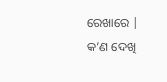ରେଖାରେ |
କ’ଣ ଦେଖି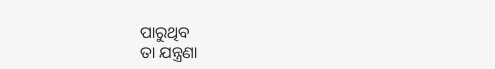ପାରୁଥିବ
ତା ଯନ୍ତ୍ରଣା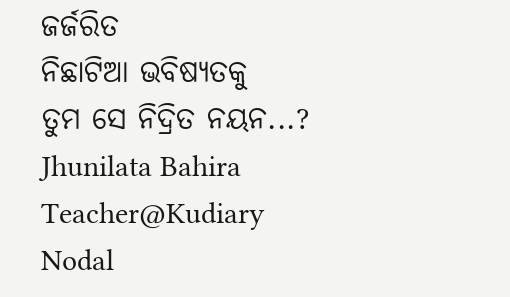ଜର୍ଜରିତ
ନିଛାଟିଆ ଭବିଷ୍ୟତକୁ
ତୁମ ସେ ନିଦ୍ରିତ ନୟନ...?
Jhunilata Bahira
Teacher@Kudiary Nodal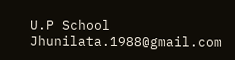U.P School
Jhunilata.1988@gmail.com